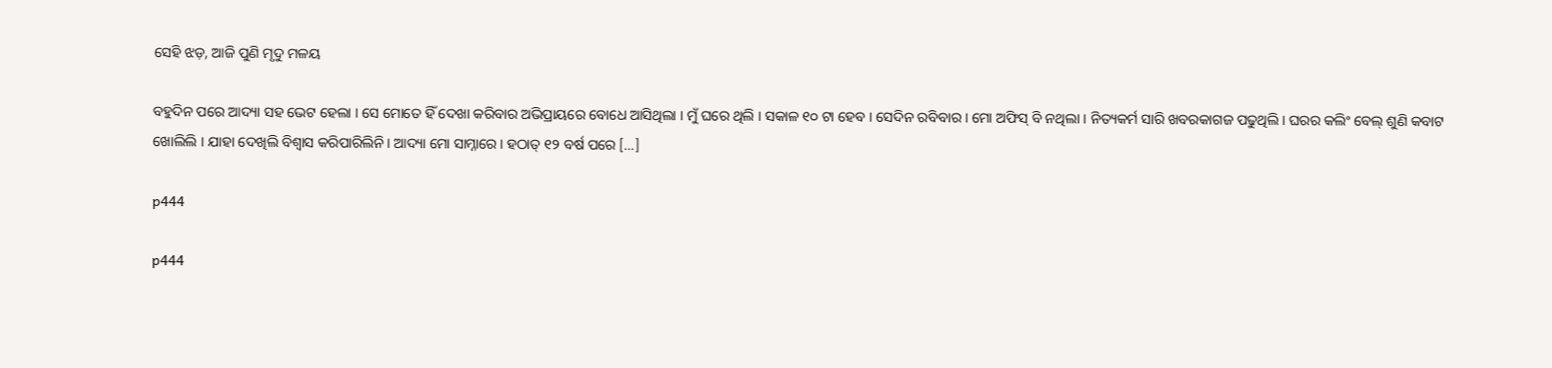ସେହି ଝଡ଼, ଆଜି ପୁଣି ମୃଦୁ ମଳୟ

ବହୁଦିନ ପରେ ଆଦ୍ୟା ସହ ଭେଟ ହେଲା । ସେ ମୋତେ ହିଁ ଦେଖା କରିବାର ଅଭିପ୍ରାୟରେ ବୋଧେ ଆସିଥିଲା । ମୁଁ ଘରେ ଥିଲି । ସକାଳ ୧୦ ଟା ହେବ । ସେଦିନ ରବିବାର । ମୋ ଅଫିସ୍‌ ବି ନଥିଲା । ନିତ୍ୟକର୍ମ ସାରି ଖବରକାଗଜ ପଢୁଥିଲି। ଘରର କଲିଂ ବେଲ୍‌ ଶୁଣି କବାଟ ଖୋଲିଲି । ଯାହା ଦେଖିଲି ବିଶ୍ୱାସ କରିପାରିଲିନି। ଆଦ୍ୟା ମୋ ସାମ୍ନାରେ। ହଠାତ୍ ୧୨ ବର୍ଷ ପରେ […]

p444

p444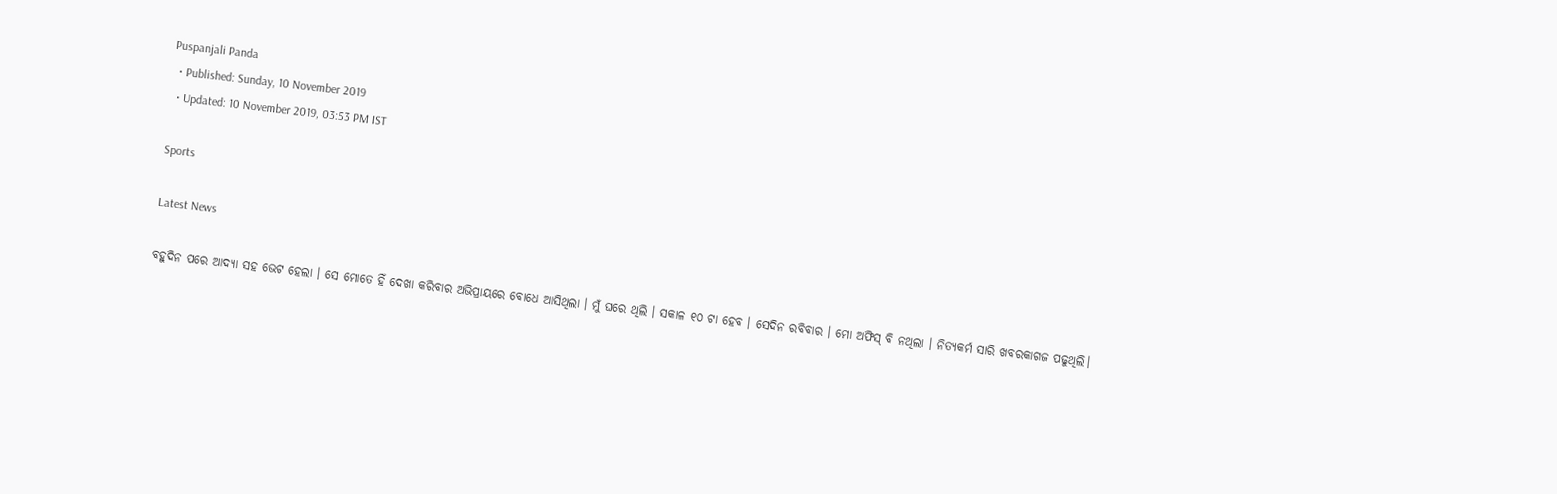Puspanjali Panda
  • Published: Sunday, 10 November 2019
  • Updated: 10 November 2019, 03:53 PM IST

Sports

Latest News

ବହୁଦିନ ପରେ ଆଦ୍ୟା ସହ ଭେଟ ହେଲା । ସେ ମୋତେ ହିଁ ଦେଖା କରିବାର ଅଭିପ୍ରାୟରେ ବୋଧେ ଆସିଥିଲା । ମୁଁ ଘରେ ଥିଲି । ସକାଳ ୧୦ ଟା ହେବ । ସେଦିନ ରବିବାର । ମୋ ଅଫିସ୍‌ ବି ନଥିଲା । ନିତ୍ୟକର୍ମ ସାରି ଖବରକାଗଜ ପଢୁଥିଲି।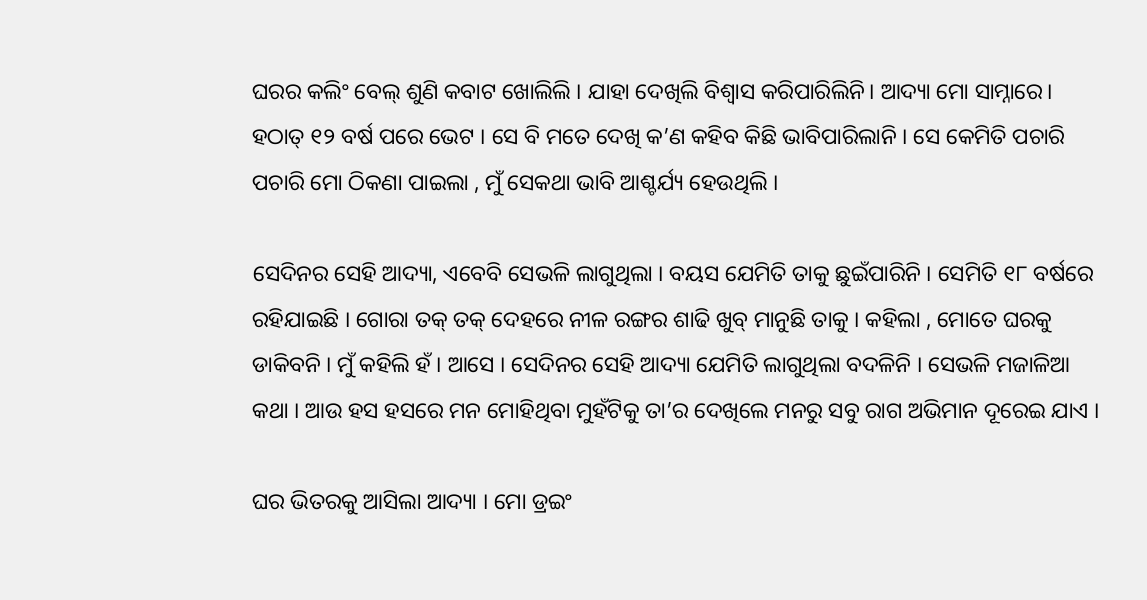ଘରର କଲିଂ ବେଲ୍‌ ଶୁଣି କବାଟ ଖୋଲିଲି । ଯାହା ଦେଖିଲି ବିଶ୍ୱାସ କରିପାରିଲିନି। ଆଦ୍ୟା ମୋ ସାମ୍ନାରେ। ହଠାତ୍ ୧୨ ବର୍ଷ ପରେ ଭେଟ । ସେ ବି ମତେ ଦେଖି କ’ଣ କହିବ କିଛି ଭାବିପାରିଲାନି । ସେ କେମିତି ପଚାରି ପଚାରି ମୋ ଠିକଣା ପାଇଲା , ମୁଁ ସେକଥା ଭାବି ଆଶ୍ଚର୍ଯ୍ୟ ହେଉଥିଲି ।

ସେଦିନର ସେହି ଆଦ୍ୟା, ଏବେବି ସେଭଳି ଲାଗୁଥିଲା । ବୟସ ଯେମିତି ତାକୁ ଛୁଇଁପାରିନି । ସେମିତି ୧୮ ବର୍ଷରେ ରହିଯାଇଛି । ଗୋରା ତକ୍ ତକ୍ ଦେହରେ ନୀଳ ରଙ୍ଗର ଶାଢି ଖୁବ୍ ମାନୁଛି ତାକୁ । କହିଲା , ମୋତେ ଘରକୁ ଡାକିବନି । ମୁଁ କହିଲି ହଁ । ଆସେ । ସେଦିନର ସେହି ଆଦ୍ୟା ଯେମିତି ଲାଗୁଥିଲା ବଦଳିନି । ସେଭଳି ମଜାଳିଆ କଥା । ଆଉ ହସ ହସରେ ମନ ମୋହିଥିବା ମୁହଁଟିକୁ ତା’ର ଦେଖିଲେ ମନରୁ ସବୁ ରାଗ ଅଭିମାନ ଦୂରେଇ ଯାଏ ।

ଘର ଭିତରକୁ ଆସିଲା ଆଦ୍ୟା । ମୋ ଡ୍ରଇଂ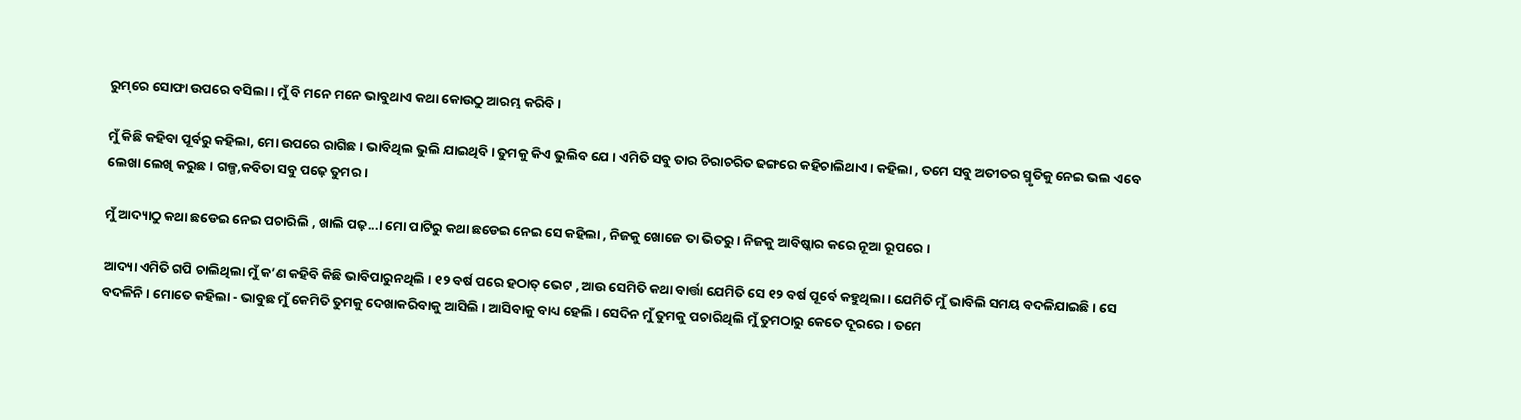ରୁମ୍‌ରେ ସୋଫା ଉପରେ ବସିଲା । ମୁଁ ବି ମନେ ମନେ ଭାବୁଥାଏ କଥା କୋଉଠୁ ଆରମ୍ଭ କରିବି ।

ମୁଁ କିଛି କହିବା ପୂର୍ବରୁ କହିଲା, ମୋ ଉପରେ ରାଗିଛ । ଭାବିଥିଲ ଭୁଲି ଯାଇଥିବି । ତୁମକୁ କିଏ ଭୁଲିବ ଯେ । ଏମିତି ସବୁ ତାର ଚିରାଚରିତ ଢଙ୍ଗରେ କହିଚାଲିଥାଏ । କହିଲା , ତମେ ସବୁ ଅତୀତର ସ୍ମୃତିକୁ ନେଇ ଭଲ ଏବେ ଲେଖା ଲେଖି କରୁଛ । ଗଳ୍ପ,କବିତା ସବୁ ପଢ଼େ ତୁମର ।

ମୁଁ ଆଦ୍ୟାଠୁ କଥା ଛଡେଇ ନେଇ ପଚାରିଲି , ଖାଲି ପଢ଼...। ମୋ ପାଟିରୁ କଥା ଛଡେଇ ନେଇ ସେ କହିଲା , ନିଜକୁ ଖୋଜେ ତା ଭିତରୁ । ନିଜକୁ ଆବିଷ୍କାର କରେ ନୂଆ ରୂପରେ ।

ଆଦ୍ୟା ଏମିତି ଗପି ଚାଲିଥିଲା ମୁଁ କ’ଣ କହିବି କିଛି ଭାବିପାରୁନଥିଲି । ୧୨ ବର୍ଷ ପରେ ହଠାତ୍ ଭେଟ , ଆଉ ସେମିତି କଥା ବାର୍ତ୍ତା ଯେମିତି ସେ ୧୨ ବର୍ଷ ପୂର୍ବେ କହୁଥିଲା । ଯେମିତି ମୁଁ ଭାବିଲି ସମୟ ବଦଳିଯାଇଛି । ସେ ବଦଳିନି । ମୋତେ କହିଲା - ଭାବୁଛ ମୁଁ କେମିତି ତୁମକୁ ଦେଖାକରିବାକୁ ଆସିଲି । ଆସିବାକୁ ବାଧ୍ୟ ହେଲି । ସେଦିନ ମୁଁ ତୁମକୁ ପଚାରିଥିଲି ମୁଁ ତୁମଠାରୁ କେତେ ଦୂରରେ । ତମେ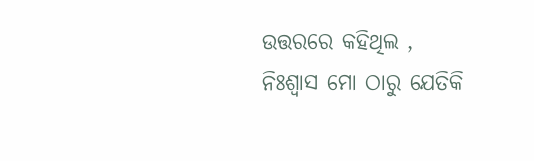ଉତ୍ତରରେ କହିଥିଲ , ନିଃଶ୍ୱାସ ମୋ ଠାରୁ ଯେତିକି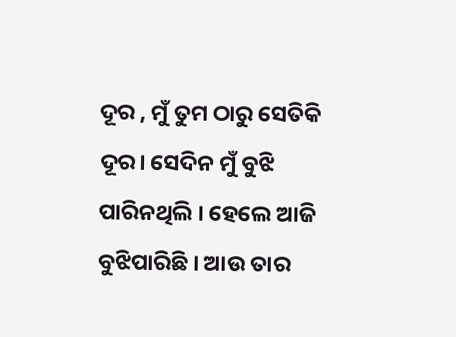ଦୂର , ମୁଁ ତୁମ ଠାରୁ ସେତିକି ଦୂର। ସେଦିନ ମୁଁ ବୁଝି ପାରିନଥିଲି । ହେଲେ ଆଜି ବୁଝିପାରିଛି । ଆଉ ତାର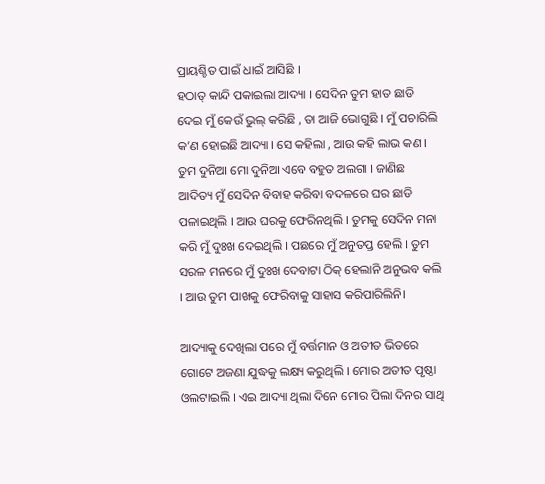ପ୍ରାୟଶ୍ଚିତ ପାଇଁ ଧାଇଁ ଆସିଛି ।
ହଠାତ୍ କାନ୍ଦି ପକାଇଲା ଆଦ୍ୟା । ସେଦିନ ତୁମ ହାତ ଛାଡି ଦେଇ ମୁଁ କେଉଁ ଭୁଲ୍ କରିଛି , ତା ଆଜି ଭୋଗୁଛି । ମୁଁ ପଚାରିଲି କ’ଣ ହୋଇଛି ଆଦ୍ୟା । ସେ କହିଲା , ଆଉ କହି ଲାଭ କଣ । ତୁମ ଦୁନିଆ ମୋ ଦୁନିଆ ଏବେ ବହୁତ ଅଲଗା । ଜାଣିଛ ଆଦିତ୍ୟ ମୁଁ ସେଦିନ ବିବାହ କରିବା ବଦଳରେ ଘର ଛାଡି ପଳାଇଥିଲି । ଆଉ ଘରକୁ ଫେରିନଥିଲି । ତୁମକୁ ସେଦିନ ମନା କରି ମୁଁ ଦୁଃଖ ଦେଇଥିଲି । ପଛରେ ମୁଁ ଅନୁତପ୍ତ ହେଲି । ତୁମ ସରଳ ମନରେ ମୁଁ ଦୁଃଖ ଦେବାଟା ଠିକ୍ ହେଲାନି ଅନୁଭବ କଲି । ଆଉ ତୁମ ପାଖକୁ ଫେରିବାକୁ ସାହାସ କରିପାରିଲିନି।

ଆଦ୍ୟାକୁ ଦେଖିଲା ପରେ ମୁଁ ବର୍ତ୍ତମାନ ଓ ଅତୀତ ଭିତରେ ଗୋଟେ ଅଜଣା ଯୁଦ୍ଧକୁ ଲକ୍ଷ୍ୟ କରୁଥିଲି । ମୋର ଅତୀତ ପୃଷ୍ଠା ଓଲଟାଇଲି । ଏଇ ଆଦ୍ୟା ଥିଲା ଦିନେ ମୋର ପିଲା ଦିନର ସାଥି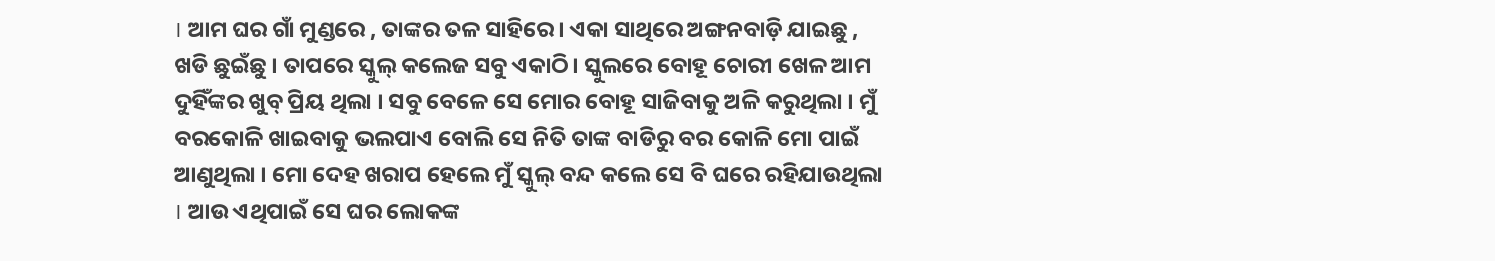। ଆମ ଘର ଗାଁ ମୁଣ୍ଡରେ , ତାଙ୍କର ତଳ ସାହିରେ । ଏକା ସାଥିରେ ଅଙ୍ଗନବାଡ଼ି ଯାଇଛୁ , ଖଡି ଛୁଇଁଛୁ । ତାପରେ ସ୍କୁଲ୍ କଲେଜ ସବୁ ଏକାଠି। ସ୍କୁଲରେ ବୋହୂ ଚୋରୀ ଖେଳ ଆମ ଦୁହିଁଙ୍କର ଖୁବ୍ ପ୍ରିୟ ଥିଲା । ସବୁ ବେଳେ ସେ ମୋର ବୋହୂ ସାଜିବାକୁ ଅଳି କରୁଥିଲା । ମୁଁ ବରକୋଳି ଖାଇବାକୁ ଭଲପାଏ ବୋଲି ସେ ନିତି ତାଙ୍କ ବାଡିରୁ ବର କୋଳି ମୋ ପାଇଁ ଆଣୁଥିଲା । ମୋ ଦେହ ଖରାପ ହେଲେ ମୁଁ ସ୍କୁଲ୍ ବନ୍ଦ କଲେ ସେ ବି ଘରେ ରହିଯାଉଥିଲା । ଆଉ ଏଥିପାଇଁ ସେ ଘର ଲୋକଙ୍କ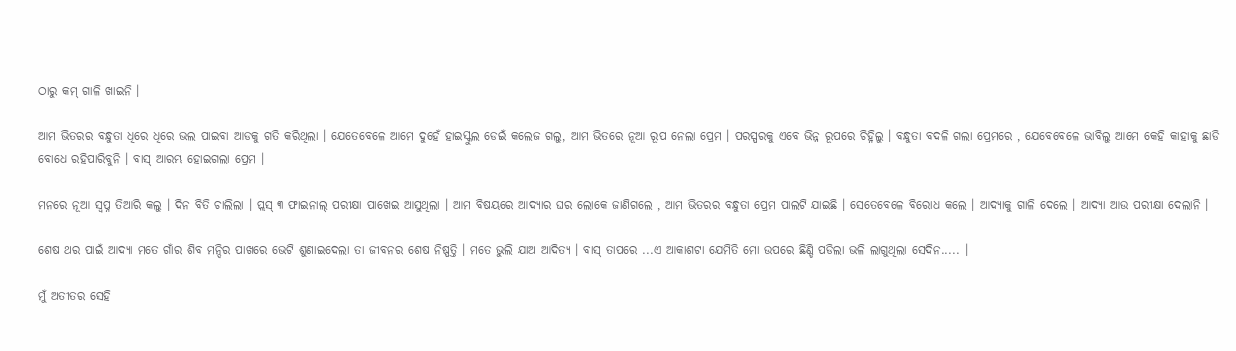ଠାରୁ କମ୍ ଗାଳି ଖାଇନି ।

ଆମ ଭିତରର ବନ୍ଧୁତା ଧିରେ ଧିରେ ଭଲ ପାଇବା ଆଡକୁ ଗତି କରିଥିଲା । ଯେତେବେଳେ ଆମେ ଦୁହେଁ ହାଇସ୍କୁଲ ଡେଇଁ କଲେଜ ଗଲୁ, ଆମ ଭିତରେ ନୂଆ ରୂପ ନେଲା ପ୍ରେମ । ପରସ୍ପରକୁ ଏବେ ଭିନ୍ନ ରୂପରେ ଚିହ୍ନିଲୁ । ବନ୍ଧୁତା ବଦଳି ଗଲା ପ୍ରେମରେ , ଯେବେବେଳେ ଭାବିଲୁ ଆମେ କେହି କାହାକୁ ଛାଡି ବୋଧେ ରହିପାରିବୁନି । ବାସ୍ ଆରମ୍ଭ ହୋଇଗଲା ପ୍ରେମ ।

ମନରେ ନୂଆ ସ୍ୱପ୍ନ ତିଆରି କଲୁ । ଦିନ ବିତି ଚାଲିଲା । ପ୍ଲସ୍ ୩ ଫାଇନାଲ୍ ପରୀକ୍ଷା ପାଖେଇ ଆସୁଥିଲା । ଆମ ବିଷୟରେ ଆଦ୍ୟାର ଘର ଲୋକେ ଜାଣିଗଲେ , ଆମ ଭିତରର ବନ୍ଧୁତା ପ୍ରେମ ପାଲଟି ଯାଇଛି । ସେତେବେଳେ ବିରୋଧ କଲେ । ଆଦ୍ୟାକୁ ଗାଳି ଦେଲେ । ଆଦ୍ୟା ଆଉ ପରୀକ୍ଷା ଦେଲାନି ।

ଶେଷ ଥର ପାଇଁ ଆଦ୍ୟା ମତେ ଗାଁର ଶିବ ମନ୍ଦିର ପାଖରେ ଭେଟି ଶୁଣାଇଦେଲା ତା ଜୀବନର ଶେଷ ନିଷ୍ପତ୍ତି । ମତେ ଭୁଲି ଯାଅ ଆଦିତ୍ୟ । ବାସ୍ ତାପରେ ...ଏ ଆକାଶଟା ଯେମିତି ମୋ ଉପରେ ଛିଣ୍ଡି ପଡିଲା ଭଳି ଲାଗୁଥିଲା ସେଦିନ..... ।

ମୁଁ ଅତୀତର ସେହି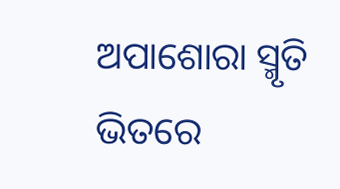ଅପାଶୋରା ସ୍ମୃତି ଭିତରେ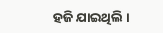ହଜି ଯାଇଥିଲି ।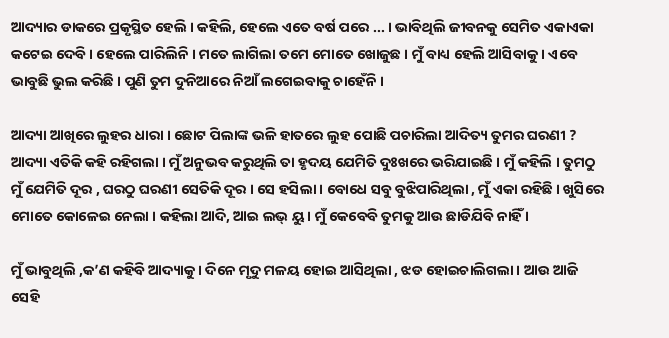ଆଦ୍ୟାର ଡାକରେ ପ୍ରକୃସ୍ଥିତ ହେଲି । କହିଲି, ହେଲେ ଏତେ ବର୍ଷ ପରେ ... । ଭାବିଥିଲି ଜୀବନକୁ ସେମିତ ଏକାଏକା କଟେଇ ଦେବି । ହେଲେ ପାରିଲିନି । ମତେ ଲାଗିଲା ତମେ ମୋତେ ଖୋଜୁଛ । ମୁଁ ବାଧ୍ୟ ହେଲି ଆସିବାକୁ । ଏବେ ଭାବୁଛି ଭୁଲ କରିଛି । ପୁଣି ତୁମ ଦୁନିଆରେ ନିଆଁ ଲଗେଇବାକୁ ଚାହେଁନି ।

ଆଦ୍ୟା ଆଖିରେ ଲୁହର ଧାରା । ଛୋଟ ପିଲାଙ୍କ ଭଳି ହାତରେ ଲୁହ ପୋଛି ପଚାରିଲା ଆଦିତ୍ୟ ତୁମର ଘରଣୀ ? ଆଦ୍ୟା ଏତିକି କହି ରହିଗଲା । ମୁଁ ଅନୁଭବ କରୁଥିଲି ତା ହୃଦୟ ଯେମିତି ଦୁଃଖରେ ଭରିଯାଇଛି । ମୁଁ କହିଲି । ତୁମଠୁ ମୁଁ ଯେମିତି ଦୂର , ଘରଠୁ ଘରଣୀ ସେତିକି ଦୂର । ସେ ହସିଲା । ବୋଧେ ସବୁ ବୁଝିପାରିଥିଲା , ମୁଁ ଏକା ରହିଛି । ଖୁସିରେ ମୋତେ କୋଳେଇ ନେଲା । କହିଲା ଆଦି, ଆଇ ଲଭ୍ ୟୁ । ମୁଁ କେବେବି ତୁମକୁ ଆଉ ଛାଡିଯିବି ନାହିଁ ।

ମୁଁ ଭାବୁଥିଲି ,କ’ଣ କହିବି ଆଦ୍ୟାକୁ । ଦିନେ ମୃଦୁ ମଳୟ ହୋଇ ଆସିଥିଲା , ଝଡ ହୋଇଚାଲିଗଲା । ଆଉ ଆଜି ସେହି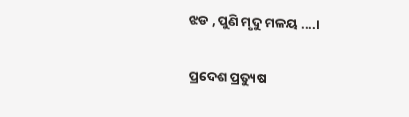ଝଡ , ପୁଣି ମୃଦୁ ମଳୟ ....।

ପ୍ରଦେଶ ପ୍ରତ୍ୟୁଷ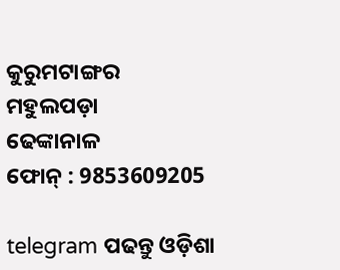କୁରୁମଟାଙ୍ଗର
ମହୁଲପଡ଼ା
ଢେଙ୍କାନାଳ
ଫୋନ୍‌ : 9853609205

telegram ପଢନ୍ତୁ ଓଡ଼ିଶା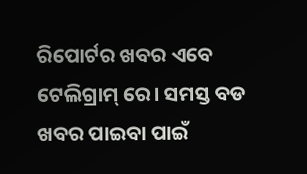ରିପୋର୍ଟର ଖବର ଏବେ ଟେଲିଗ୍ରାମ୍ ରେ। ସମସ୍ତ ବଡ ଖବର ପାଇବା ପାଇଁ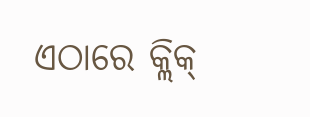ଏଠାରେ କ୍ଲିକ୍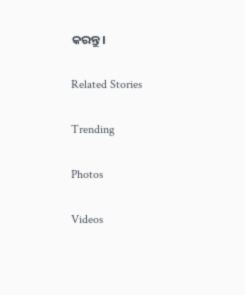କରନ୍ତୁ।

Related Stories

Trending

Photos

Videos